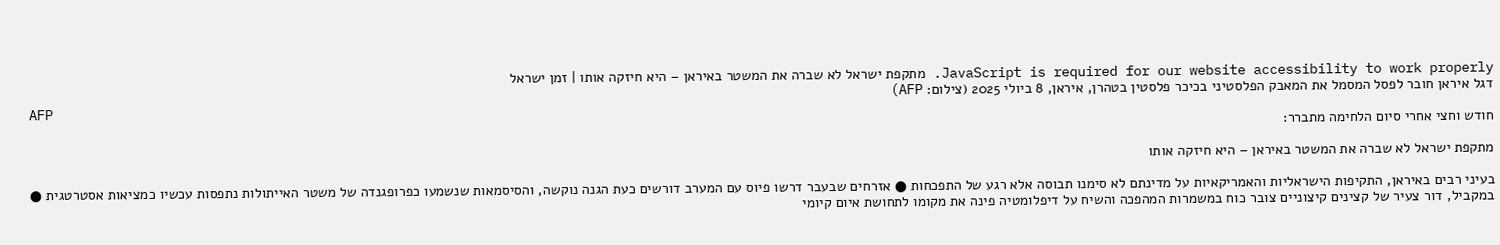JavaScript is required for our website accessibility to work properly. מתקפת ישראל לא שברה את המשטר באיראן – היא חיזקה אותו | זמן ישראל
דגל איראן חובר לפסל המסמל את המאבק הפלסטיני בכיכר פלסטין בטהרן, איראן, 8 ביולי 2025 (צילום: AFP)
AFP
חודש וחצי אחרי סיום הלחימה מתברר:

מתקפת ישראל לא שברה את המשטר באיראן – היא חיזקה אותו

בעיני רבים באיראן, התקיפות הישראליות והאמריקאיות על מדינתם לא סימנו תבוסה אלא רגע של התפכחות ● אזרחים שבעבר דרשו פיוס עם המערב דורשים כעת הגנה נוקשה, והסיסמאות שנשמעו כפרופגנדה של משטר האייתולות נתפסות עכשיו כמציאות אסטרטגית ● במקביל, דור צעיר של קצינים קיצוניים צובר כוח במשמרות המהפכה והשיח על דיפלומטיה פינה את מקומו לתחושת איום קיומי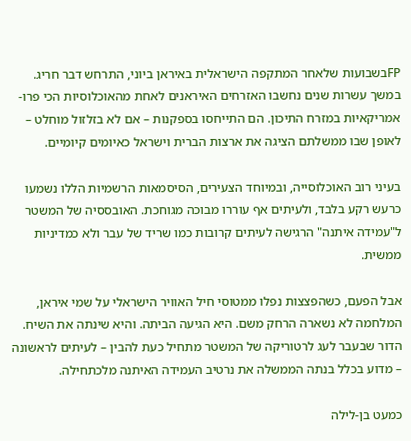FPבשבועות שלאחר המתקפה הישראלית באיראן ביוני, התרחש דבר חריג. במשך עשרות שנים נחשבו האזרחים האיראנים לאחת מהאוכלוסיות הכי פרו-אמריקאיות במזרח התיכון. הם התייחסו בספקנות – אם לא בזלזול מוחלט – לאופן שבו ממשלתם הציגה את ארצות הברית וישראל כאיומים קיומיים.

בעיני רוב האוכלוסייה, ובמיוחד הצעירים, הסיסמאות הרשמיות הללו נשמעו כרעש רקע בלבד, ולעיתים אף עוררו מבוכה מגוחכת. האובססיה של המשטר ל"עמידה איתנה" הרגישה לעיתים קרובות כמו שריד של עבר ולא כמדיניות ממשית.

אבל הפעם, כשהפצצות נפלו ממטוסי חיל האוויר הישראלי על שמי איראן, המלחמה לא נשארה הרחק משם. היא הגיעה הביתה. והיא שינתה את השיח. הדור שבעבר לעג לרטוריקה של המשטר מתחיל כעת להבין – לעיתים לראשונה – מדוע בכלל בנתה הממשלה את נרטיב העמידה האיתנה מלכתחילה.

כמעט בן-לילה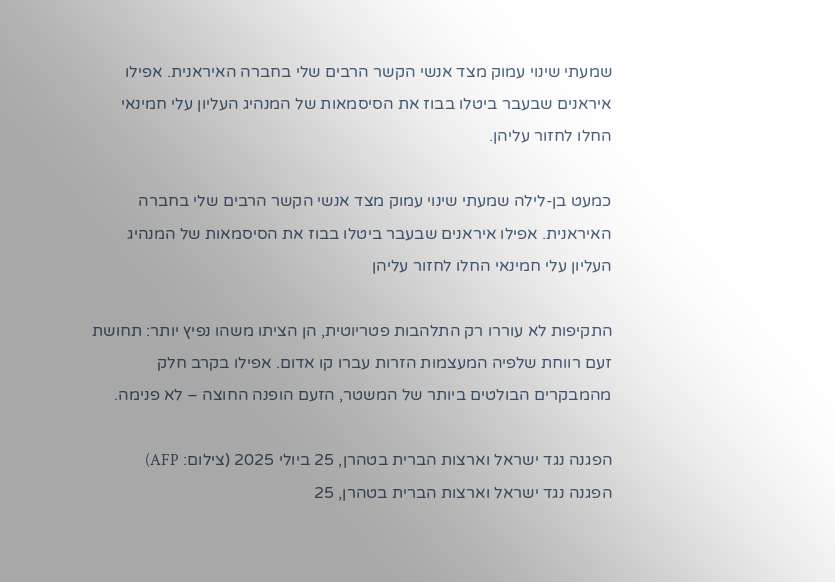שמעתי שינוי עמוק מצד אנשי הקשר הרבים שלי בחברה האיראנית. אפילו איראנים שבעבר ביטלו בבוז את הסיסמאות של המנהיג העליון עלי חמינאי החלו לחזור עליהן.

כמעט בן-לילה שמעתי שינוי עמוק מצד אנשי הקשר הרבים שלי בחברה האיראנית. אפילו איראנים שבעבר ביטלו בבוז את הסיסמאות של המנהיג העליון עלי חמינאי החלו לחזור עליהן

התקיפות לא עוררו רק התלהבות פטריוטית, הן הציתו משהו נפיץ יותר: תחושת זעם רווחת שלפיה המעצמות הזרות עברו קו אדום. אפילו בקרב חלק מהמבקרים הבולטים ביותר של המשטר, הזעם הופנה החוצה – לא פנימה.

הפגנה נגד ישראל וארצות הברית בטהרן, 25 ביולי 2025 (צילום: AFP)
הפגנה נגד ישראל וארצות הברית בטהרן, 25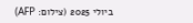ביולי 2025 (צילום: AFP)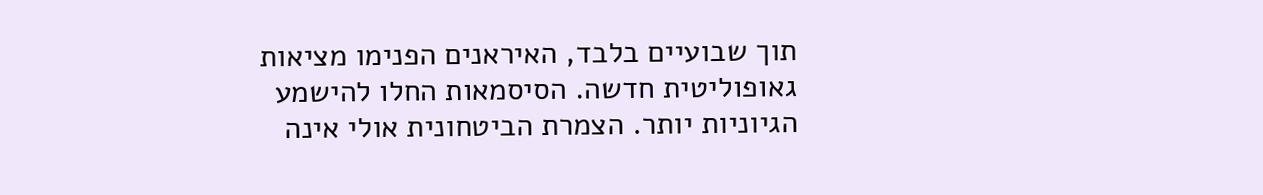תוך שבועיים בלבד, האיראנים הפנימו מציאות גאופוליטית חדשה. הסיסמאות החלו להישמע הגיוניות יותר. הצמרת הביטחונית אולי אינה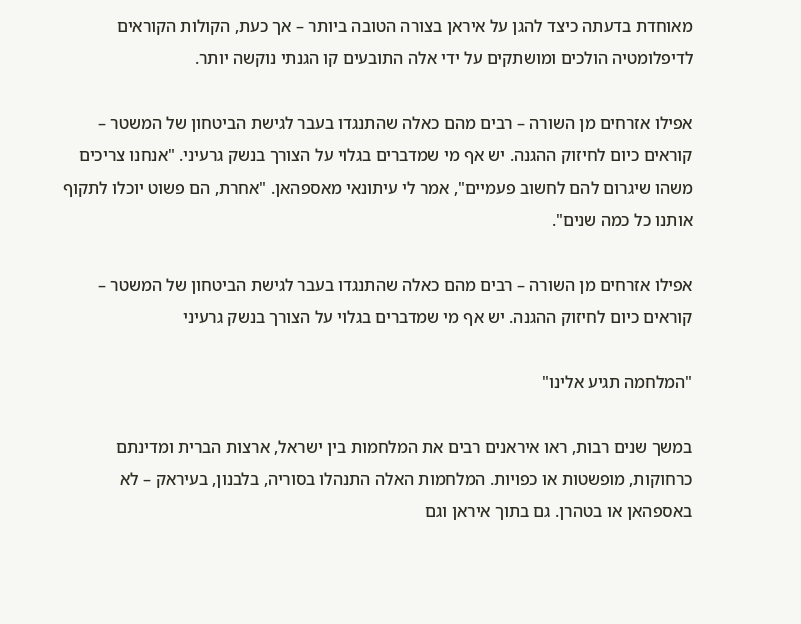מאוחדת בדעתה כיצד להגן על איראן בצורה הטובה ביותר – אך כעת, הקולות הקוראים לדיפלומטיה הולכים ומושתקים על ידי אלה התובעים קו הגנתי נוקשה יותר.

אפילו אזרחים מן השורה – רבים מהם כאלה שהתנגדו בעבר לגישת הביטחון של המשטר – קוראים כיום לחיזוק ההגנה. יש אף מי שמדברים בגלוי על הצורך בנשק גרעיני. "אנחנו צריכים משהו שיגרום להם לחשוב פעמיים", אמר לי עיתונאי מאספהאן. "אחרת, הם פשוט יוכלו לתקוף אותנו כל כמה שנים".

אפילו אזרחים מן השורה – רבים מהם כאלה שהתנגדו בעבר לגישת הביטחון של המשטר – קוראים כיום לחיזוק ההגנה. יש אף מי שמדברים בגלוי על הצורך בנשק גרעיני

"המלחמה תגיע אלינו"

במשך שנים רבות, ראו איראנים רבים את המלחמות בין ישראל, ארצות הברית ומדינתם כרחוקות, מופשטות או כפויות. המלחמות האלה התנהלו בסוריה, בלבנון, בעיראק – לא באספהאן או בטהרן. גם בתוך איראן וגם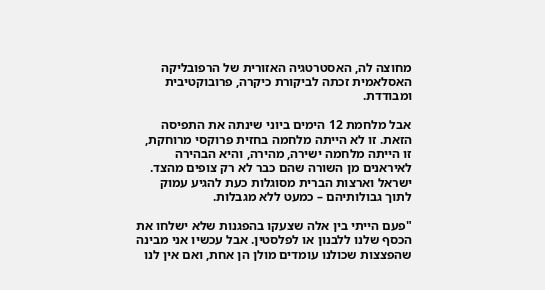מחוצה לה, האסטרטגיה האזורית של הרפובליקה האסלאמית זכתה לביקורת כיקרה, פרובוקטיבית ומבודדת.

אבל מלחמת 12 הימים ביוני שינתה את התפיסה הזאת. זו לא הייתה מלחמה בחזית פרוקסי מרוחקת, זו הייתה מלחמה ישירה, מהירה, והיא הבהירה לאיראנים מן השורה שהם כבר לא רק צופים מהצד. ישראל וארצות הברית מסוגלות כעת להגיע עמוק לתוך גבולותיהם – כמעט ללא מגבלות.

"פעם הייתי בין אלה שצעקו בהפגנות שלא ישלחו את הכסף שלנו ללבנון או לפלסטין. אבל עכשיו אני מבינה שהפצצות שכולנו עומדים מולן הן אחת, ואם אין לנו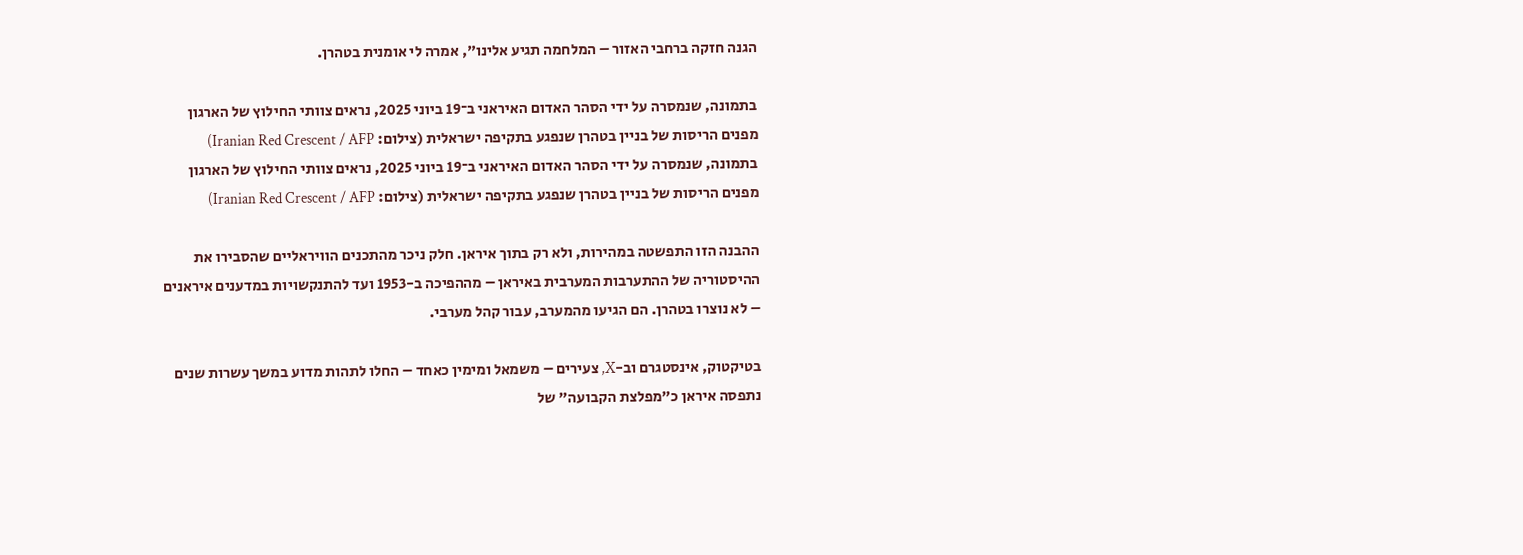הגנה חזקה ברחבי האזור – המלחמה תגיע אלינו", אמרה לי אומנית בטהרן.

בתמונה, שנמסרה על ידי הסהר האדום האיראני ב־19 ביוני 2025, נראים צוותי החילוץ של הארגון מפנים הריסות של בניין בטהרן שנפגע בתקיפה ישראלית (צילום: Iranian Red Crescent / AFP)
בתמונה, שנמסרה על ידי הסהר האדום האיראני ב־19 ביוני 2025, נראים צוותי החילוץ של הארגון מפנים הריסות של בניין בטהרן שנפגע בתקיפה ישראלית (צילום: Iranian Red Crescent / AFP)

ההבנה הזו התפשטה במהירות, ולא רק בתוך איראן. חלק ניכר מהתכנים הוויראליים שהסבירו את ההיסטוריה של ההתערבות המערבית באיראן – מההפיכה ב-1953 ועד להתנקשויות במדענים איראנים – לא נוצרו בטהרן. הם הגיעו מהמערב, עבור קהל מערבי.

בטיקטוק, אינסטגרם וב-X, צעירים – משמאל ומימין כאחד – החלו לתהות מדוע במשך עשרות שנים נתפסה איראן כ"מפלצת הקבועה" של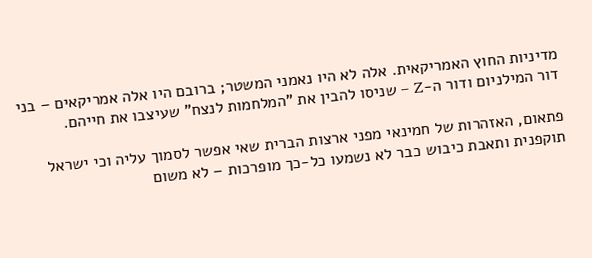מדיניות החוץ האמריקאית. אלה לא היו נאמני המשטר; ברובם היו אלה אמריקאים – בני דור המילניום ודור ה-Z – שניסו להבין את "המלחמות לנצח" שעיצבו את חייהם.

פתאום, האזהרות של חמינאי מפני ארצות הברית שאי אפשר לסמוך עליה וכי ישראל תוקפנית ותאבת כיבוש כבר לא נשמעו כל-כך מופרכות – לא משום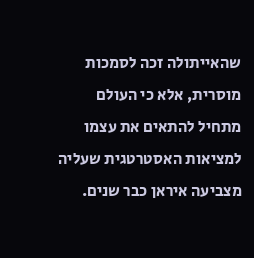שהאייתולה זכה לסמכות מוסרית, אלא כי העולם מתחיל להתאים את עצמו למציאות האסטרטגית שעליה מצביעה איראן כבר שנים.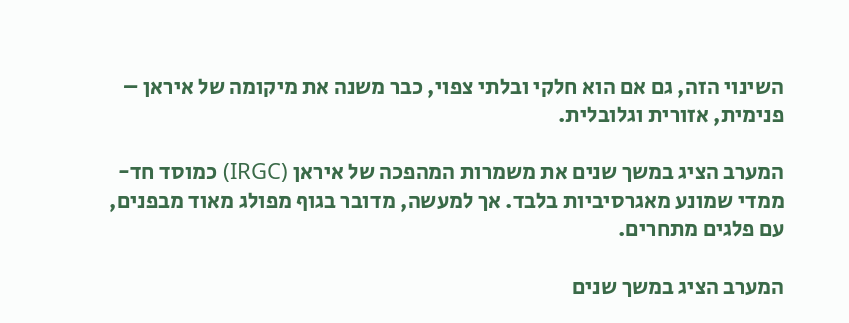השינוי הזה, גם אם הוא חלקי ובלתי צפוי, כבר משנה את מיקומה של איראן – פנימית, אזורית וגלובלית.

המערב הציג במשך שנים את משמרות המהפכה של איראן (IRGC) כמוסד חד-ממדי שמונע מאגרסיביות בלבד. אך למעשה, מדובר בגוף מפולג מאוד מבפנים, עם פלגים מתחרים.

המערב הציג במשך שנים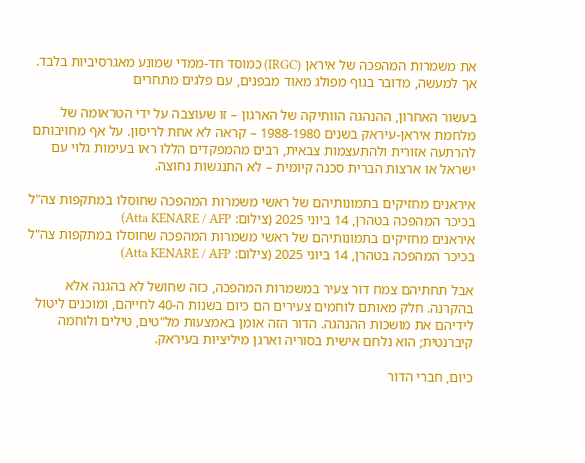את משמרות המהפכה של איראן (IRGC) כמוסד חד-ממדי שמונע מאגרסיביות בלבד. אך למעשה, מדובר בגוף מפולג מאוד מבפנים, עם פלגים מתחרים

בעשור האחרון, ההנהגה הוותיקה של הארגון – זו שעוצבה על ידי הטראומה של מלחמת איראן-עיראק בשנים 1988-1980 – קראה לא אחת לריסון. על אף מחויבותם להרתעה אזורית ולהתעצמות צבאית, רבים מהמפקדים הללו ראו בעימות גלוי עם ישראל או ארצות הברית סכנה קיומית – לא התנגשות נחוצה.

איראנים מחזיקים בתמונותיהם של ראשי משמרות המהפכה שחוסלו במתקפות צה"ל בכיכר המהפכה בטהרן, 14 ביוני 2025 (צילום: Atta KENARE / AFP)
איראנים מחזיקים בתמונותיהם של ראשי משמרות המהפכה שחוסלו במתקפות צה"ל בכיכר המהפכה בטהרן, 14 ביוני 2025 (צילום: Atta KENARE / AFP)

אבל תחתיהם צמח דור צעיר במשמרות המהפכה, כזה שחושל לא בהגנה אלא בהקרנה. חלק מאותם לוחמים צעירים הם כיום בשנות ה-40 לחייהם, ומוכנים ליטול לידיהם את מושכות ההנהגה. הדור הזה אומן באמצעות מל"טים, טילים ולוחמה קיברנטית; הוא נלחם אישית בסוריה וארגן מיליציות בעיראק.

כיום, חברי הדור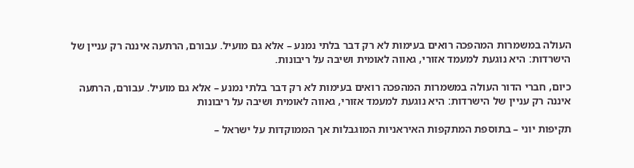העולה במשמרות המהפכה רואים בעימות לא רק דבר בלתי נמנע – אלא גם מועיל. עבורם, הרתעה איננה רק עניין של הישרדות: היא נוגעת למעמד אזורי, גאווה לאומית ושיבה על ריבונות.

כיום, חברי הדור העולה במשמרות המהפכה רואים בעימות לא רק דבר בלתי נמנע – אלא גם מועיל. עבורם, הרתעה איננה רק עניין של הישרדות: היא נוגעת למעמד אזורי, גאווה לאומית ושיבה על ריבונות

תקיפות יוני – בתוספת המתקפות האיראניות המוגבלות אך הממוקדות על ישראל –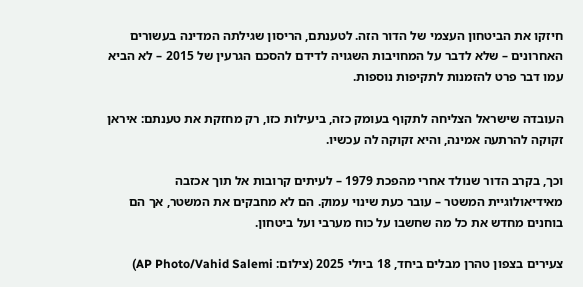חיזקו את הביטחון העצמי של הדור הזה. לטענתם, הריסון שגילתה המדינה בעשורים האחרונים – שלא לדבר על המחויבות השגויה לדידם להסכם הגרעין של 2015 – לא הביא עמו דבר פרט להזמנות לתקיפות נוספות.

העובדה שישראל הצליחה לתקוף בעומק כזה, ביעילות כזו, רק מחזקת את טענתם: איראן זקוקה להרתעה אמינה, והיא זקוקה לה עכשיו.

וכך, בקרב הדור שנולד אחרי מהפכת 1979 – לעיתים קרובות אל תוך אכזבה מאידיאולוגיית המשטר – עובר כעת שינוי עמוק. הם לא מחבקים את המשטר, אך הם בוחנים מחדש את כל מה שחשבו על כוח מערבי ועל ביטחון.

צעירים בצפון טהרן מבלים ביחד, 18 ביולי 2025 (צילום: AP Photo/Vahid Salemi)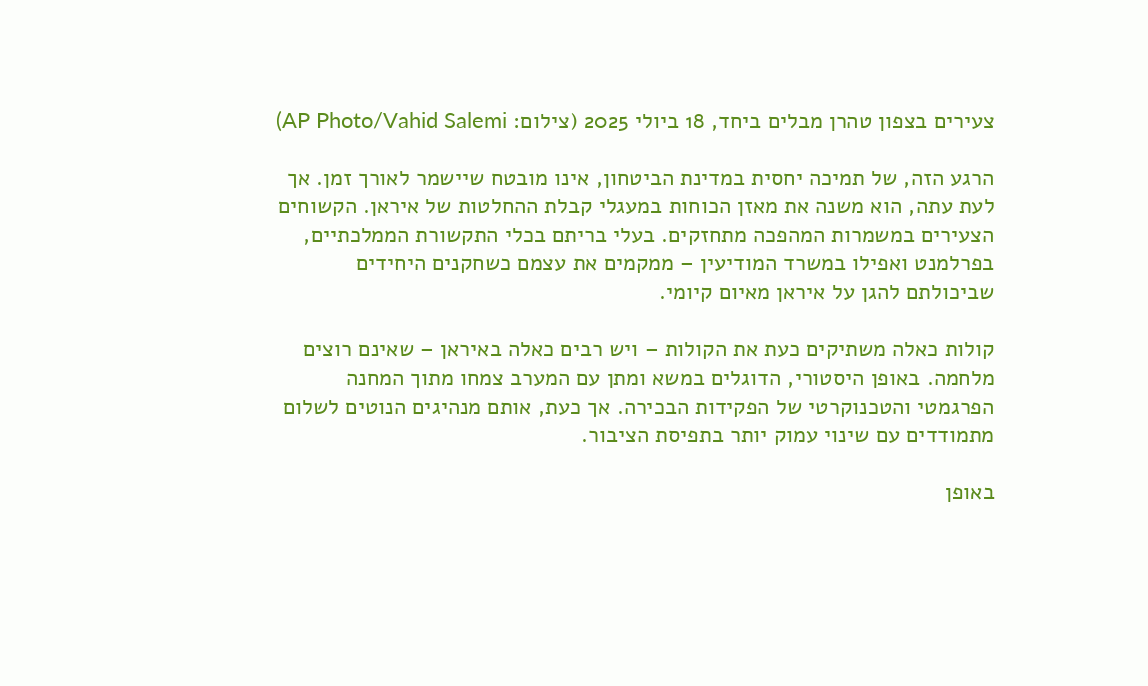צעירים בצפון טהרן מבלים ביחד, 18 ביולי 2025 (צילום: AP Photo/Vahid Salemi)

הרגע הזה, של תמיכה יחסית במדינת הביטחון, אינו מובטח שיישמר לאורך זמן. אך לעת עתה, הוא משנה את מאזן הכוחות במעגלי קבלת ההחלטות של איראן. הקשוחים הצעירים במשמרות המהפכה מתחזקים. בעלי בריתם בכלי התקשורת הממלכתיים, בפרלמנט ואפילו במשרד המודיעין – ממקמים את עצמם כשחקנים היחידים שביכולתם להגן על איראן מאיום קיומי.

קולות כאלה משתיקים כעת את הקולות – ויש רבים כאלה באיראן – שאינם רוצים מלחמה. באופן היסטורי, הדוגלים במשא ומתן עם המערב צמחו מתוך המחנה הפרגמטי והטכנוקרטי של הפקידות הבכירה. אך כעת, אותם מנהיגים הנוטים לשלום מתמודדים עם שינוי עמוק יותר בתפיסת הציבור.

באופן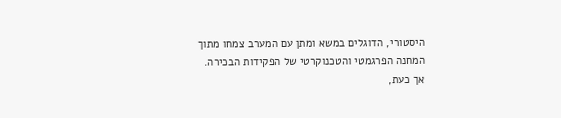היסטורי, הדוגלים במשא ומתן עם המערב צמחו מתוך המחנה הפרגמטי והטכנוקרטי של הפקידות הבכירה. אך כעת,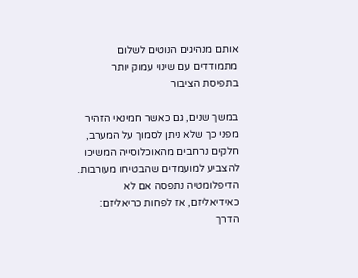אותם מנהיגים הנוטים לשלום מתמודדים עם שינוי עמוק יותר בתפיסת הציבור

במשך שנים, גם כאשר חמינאי הזהיר מפני כך שלא ניתן לסמוך על המערב, חלקים נרחבים מהאוכלוסייה המשיכו להצביע למועמדים שהבטיחו מעורבות. הדיפלומטיה נתפסה אם לא כאידיאליזם, אז לפחות כריאליזם: הדרך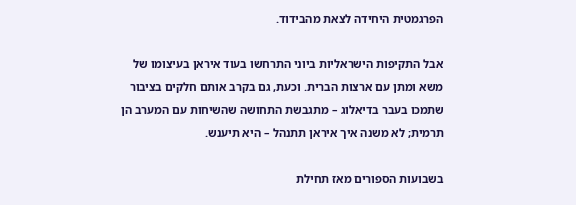הפרגמטית היחידה לצאת מהבידוד.

אבל התקיפות הישראליות ביוני התרחשו בעוד איראן בעיצומו של משא ומתן עם ארצות הברית. וכעת, גם בקרב אותם חלקים בציבור שתמכו בעבר בדיאלוג – מתגבשת התחושה שהשיחות עם המערב הן תרמית; לא משנה איך איראן תתנהל – היא תיענש.

בשבועות הספורים מאז תחילת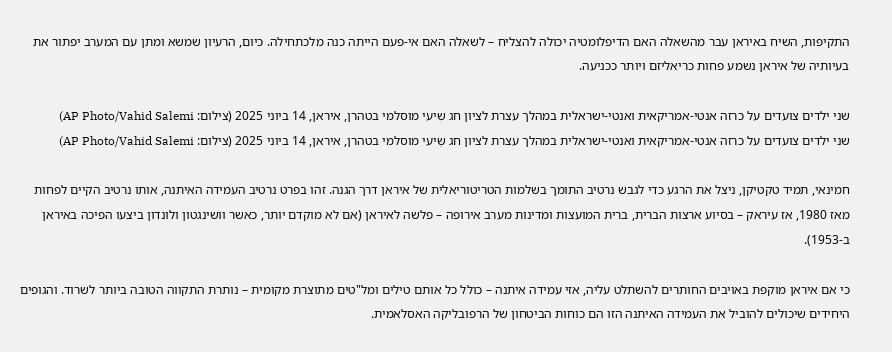התקיפות, השיח באיראן עבר מהשאלה האם הדיפלומטיה יכולה להצליח – לשאלה האם אי-פעם הייתה כנה מלכתחילה. כיום, הרעיון שמשא ומתן עם המערב יפתור את בעיותיה של איראן נשמע פחות כריאליזם ויותר ככניעה.

שני ילדים צועדים על כרזה אנטי-אמריקאית ואנטי-ישראלית במהלך עצרת לציון חג שִיעי מוסלמי בטהרן, איראן, 14 ביוני 2025 (צילום: AP Photo/Vahid Salemi)
שני ילדים צועדים על כרזה אנטי-אמריקאית ואנטי-ישראלית במהלך עצרת לציון חג שִיעי מוסלמי בטהרן, איראן, 14 ביוני 2025 (צילום: AP Photo/Vahid Salemi)

חמינאי, תמיד טקטיקן, ניצל את הרגע כדי לגבש נרטיב התומך בשלמות הטריטוריאלית של איראן דרך הגנה. זהו בפרט נרטיב העמידה האיתנה, אותו נרטיב הקיים לפחות מאז 1980, אז עיראק – בסיוע ארצות הברית, ברית המועצות ומדינות מערב אירופה – פלשה לאיראן (אם לא מוקדם יותר, כאשר וושינגטון ולונדון ביצעו הפיכה באיראן ב-1953).

כי אם איראן מוקפת באויבים החותרים להשתלט עליה, אזי עמידה איתנה – כולל כל אותם טילים ומל"טים מתוצרת מקומית – נותרת התקווה הטובה ביותר לשרוד. והגופים היחידים שיכולים להוביל את העמידה האיתנה הזו הם כוחות הביטחון של הרפובליקה האסלאמית.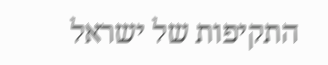התקיפות של ישראל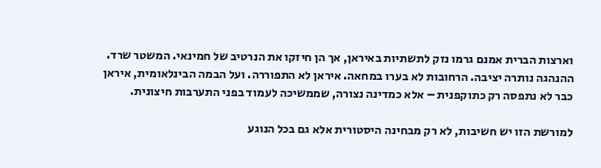וארצות הברית אמנם גרמו נזק לתשתיות באיראן, אך הן חיזקו את הנרטיב של חמינאי. המשטר שרד. ההנהגה נותרה יציבה. הרחובות לא בערו במחאה. איראן לא התפוררה. ועל הבמה הבינלאומית, איראן כבר לא נתפסה רק כתוקפנית – אלא כמדינה נצורה, שממשיכה לעמוד בפני התערבות חיצונית.

למורשת הזו יש חשיבות, לא רק מבחינה היסטורית אלא גם בכל הנוגע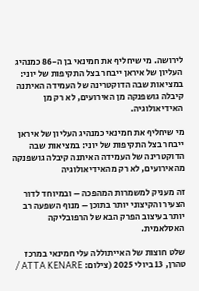לירושה. מי שיחליף את חמינאי בן ה-86 כמנהיג העליון של איראן ייבחר בצל התקיפות של יוני: במציאות שבה הדוקטרינה של העמידה האיתנה קיבלה גושפנקה מן האירועים, לא רק מן האידיאולוגיה.

מי שיחליף את חמינאי כמנהיג העליון של איראן ייבחר בצל התקיפות של יוני: במציאות שבה הדוקטרינה של העמידה האיתנה קיבלה גושפנקה מהאירועים, לא רק מהאידיאולוגיה

זה מעניק למשמרות המהפכה – ובמיוחד לדור הצעיר והקיצוני יותר בתוכן – מנוף השפעה רב יותר בעיצוב הפרק הבא של הרפובליקה האסלאמית.

שלט חוצות של האייתוללה עלי חמינאי במרכז טהרן, 13 ביולי 2025 (צילום: ATTA KENARE /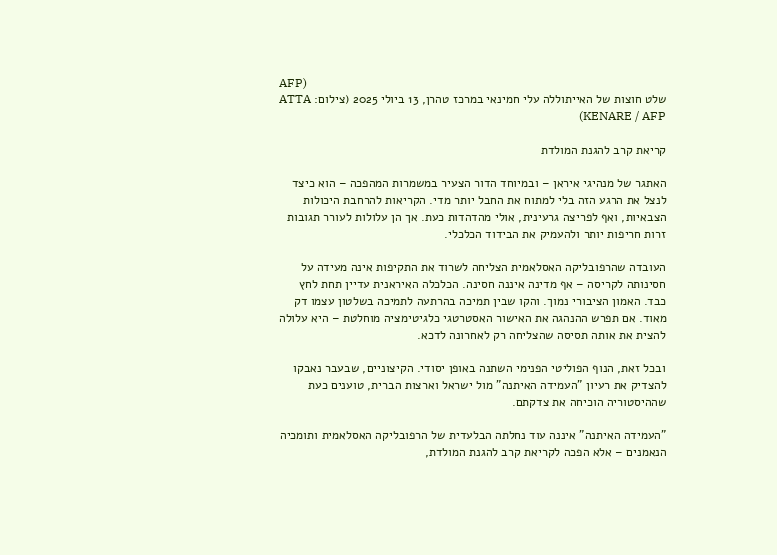AFP)
שלט חוצות של האייתוללה עלי חמינאי במרכז טהרן, 13 ביולי 2025 (צילום: ATTA KENARE / AFP)

קריאת קרב להגנת המולדת

האתגר של מנהיגי איראן – ובמיוחד הדור הצעיר במשמרות המהפכה – הוא כיצד לנצל את הרגע הזה בלי למתוח את החבל יותר מדי. הקריאות להרחבת היכולות הצבאיות, ואף לפריצה גרעינית, אולי מהדהדות כעת. אך הן עלולות לעורר תגובות זרות חריפות יותר ולהעמיק את הבידוד הכלכלי.

העובדה שהרפובליקה האסלאמית הצליחה לשרוד את התקיפות אינה מעידה על חסינותה לקריסה – אף מדינה איננה חסינה. הכלכלה האיראנית עדיין תחת לחץ כבד. האמון הציבורי נמוך. והקו שבין תמיכה בהרתעה לתמיכה בשלטון עצמו דק מאוד. אם תפרש ההנהגה את האישור האסטרטגי כלגיטימציה מוחלטת – היא עלולה להצית את אותה תסיסה שהצליחה רק לאחרונה לדכא.

ובכל זאת, הנוף הפוליטי הפנימי השתנה באופן יסודי. הקיצוניים, שבעבר נאבקו להצדיק את רעיון "העמידה האיתנה" מול ישראל וארצות הברית, טוענים כעת שההיסטוריה הוכיחה את צדקתם.

"העמידה האיתנה" איננה עוד נחלתה הבלעדית של הרפובליקה האסלאמית ותומכיה הנאמנים – אלא הפכה לקריאת קרב להגנת המולדת,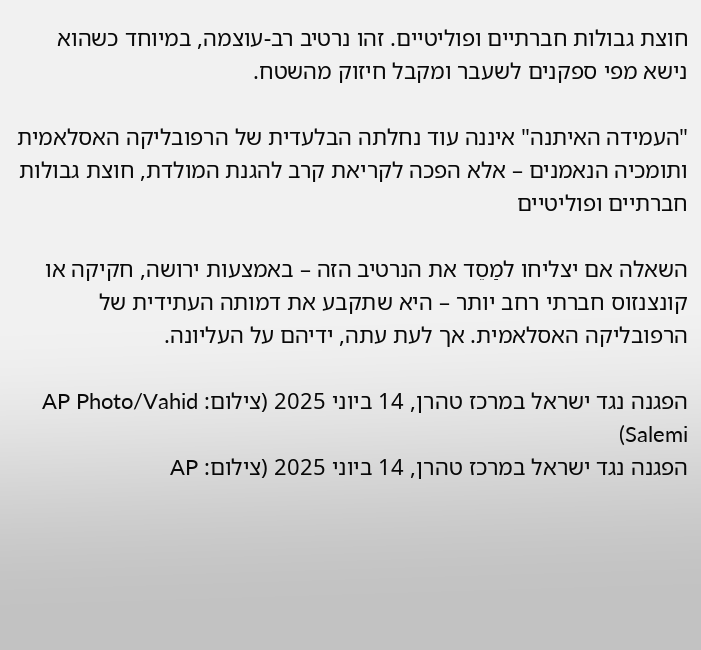חוצת גבולות חברתיים ופוליטיים. זהו נרטיב רב-עוצמה, במיוחד כשהוא נישא מפי ספקנים לשעבר ומקבל חיזוק מהשטח.

"העמידה האיתנה" איננה עוד נחלתה הבלעדית של הרפובליקה האסלאמית ותומכיה הנאמנים – אלא הפכה לקריאת קרב להגנת המולדת, חוצת גבולות חברתיים ופוליטיים

השאלה אם יצליחו למַסֵד את הנרטיב הזה – באמצעות ירושה, חקיקה או קונצנזוס חברתי רחב יותר – היא שתקבע את דמותה העתידית של הרפובליקה האסלאמית. אך לעת עתה, ידיהם על העליונה.

הפגנה נגד ישראל במרכז טהרן, 14 ביוני 2025 (צילום: AP Photo/Vahid Salemi)
הפגנה נגד ישראל במרכז טהרן, 14 ביוני 2025 (צילום: AP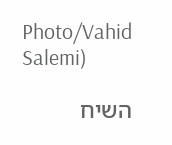Photo/Vahid Salemi)

השיח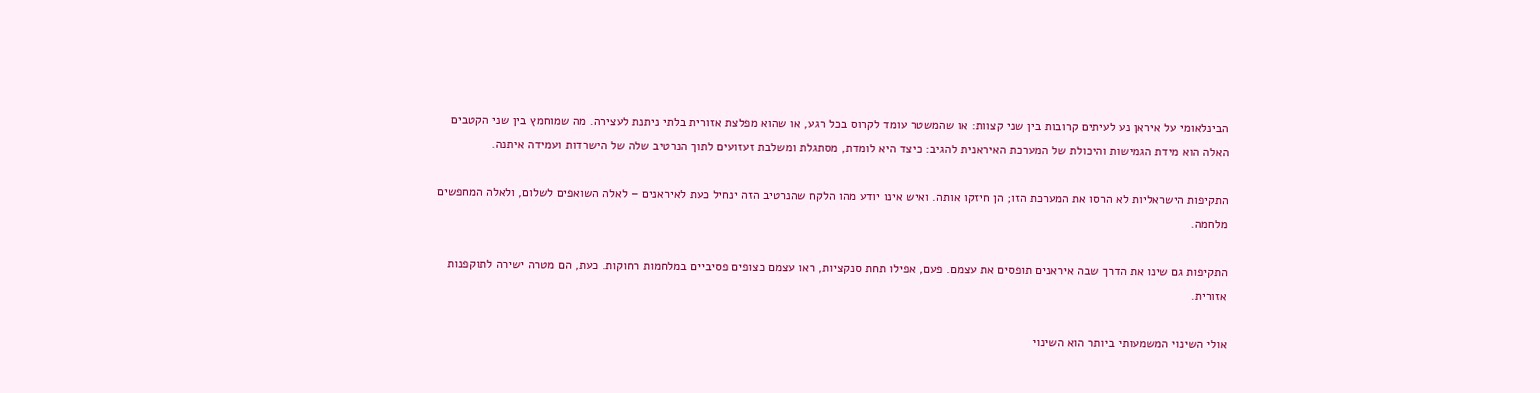הבינלאומי על איראן נע לעיתים קרובות בין שני קצוות: או שהמשטר עומד לקרוס בכל רגע, או שהוא מפלצת אזורית בלתי ניתנת לעצירה. מה שמוחמץ בין שני הקטבים האלה הוא מידת הגמישות והיכולת של המערכת האיראנית להגיב: כיצד היא לומדת, מסתגלת ומשלבת זעזועים לתוך הנרטיב שלה של הישרדות ועמידה איתנה.

התקיפות הישראליות לא הרסו את המערכת הזו; הן חיזקו אותה. ואיש אינו יודע מהו הלקח שהנרטיב הזה ינחיל כעת לאיראנים – לאלה השואפים לשלום, ולאלה המחפשים מלחמה.

התקיפות גם שינו את הדרך שבה איראנים תופסים את עצמם. פעם, אפילו תחת סנקציות, ראו עצמם כצופים פסיביים במלחמות רחוקות. כעת, הם מטרה ישירה לתוקפנות אזורית.

אולי השינוי המשמעותי ביותר הוא השינוי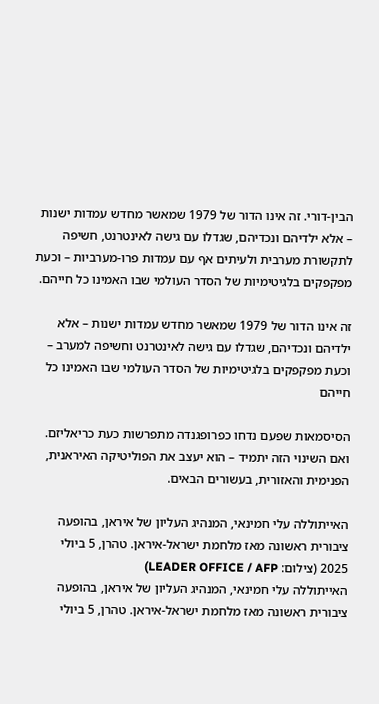הבין-דורי. זה אינו הדור של 1979 שמאשר מחדש עמדות ישנות – אלא ילדיהם ונכדיהם, שגדלו עם גישה לאינטרנט, חשיפה לתקשורת מערבית ולעיתים אף עם עמדות פרו-מערביות – וכעת מפקפקים בלגיטימיות של הסדר העולמי שבו האמינו כל חייהם.

זה אינו הדור של 1979 שמאשר מחדש עמדות ישנות – אלא ילדיהם ונכדיהם, שגדלו עם גישה לאינטרנט וחשיפה למערב – וכעת מפקפקים בלגיטימיות של הסדר העולמי שבו האמינו כל חייהם

הסיסמאות שפעם נדחו כפרופגנדה מתפרשות כעת כריאליזם. ואם השינוי הזה יתמיד – הוא יעצב את הפוליטיקה האיראנית, הפנימית והאזורית, בעשורים הבאים.

האייתוללה עלי חמינאי, המנהיג העליון של איראן, בהופעה ציבורית ראשונה מאז מלחמת ישראל-איראן. טהרן, 5 ביולי 2025 (צילום: LEADER OFFICE / AFP)
האייתוללה עלי חמינאי, המנהיג העליון של איראן, בהופעה ציבורית ראשונה מאז מלחמת ישראל-איראן. טהרן, 5 ביולי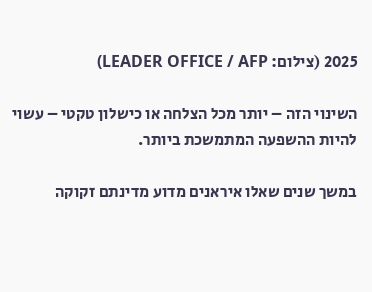2025 (צילום: LEADER OFFICE / AFP)

השינוי הזה – יותר מכל הצלחה או כישלון טקטי – עשוי להיות ההשפעה המתמשכת ביותר.

במשך שנים שאלו איראנים מדוע מדינתם זקוקה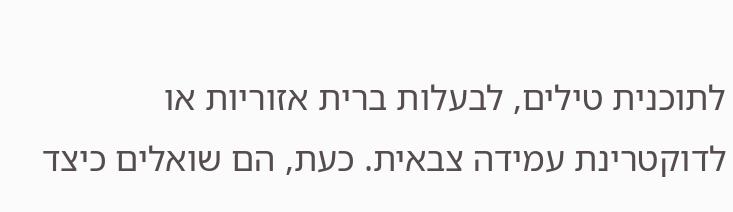לתוכנית טילים, לבעלות ברית אזוריות או לדוקטרינת עמידה צבאית. כעת, הם שואלים כיצד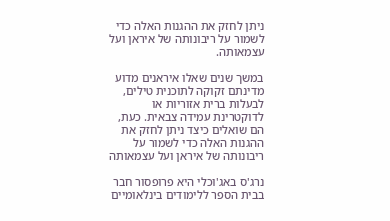ניתן לחזק את ההגנות האלה כדי לשמור על ריבונותה של איראן ועל עצמאותה.

במשך שנים שאלו איראנים מדוע מדינתם זקוקה לתוכנית טילים, לבעלות ברית אזוריות או לדוקטרינת עמידה צבאית. כעת, הם שואלים כיצד ניתן לחזק את ההגנות האלה כדי לשמור על ריבונותה של איראן ועל עצמאותה

נרג'ס באג'וכלי היא פרופסור חבר בבית הספר ללימודים בינלאומיים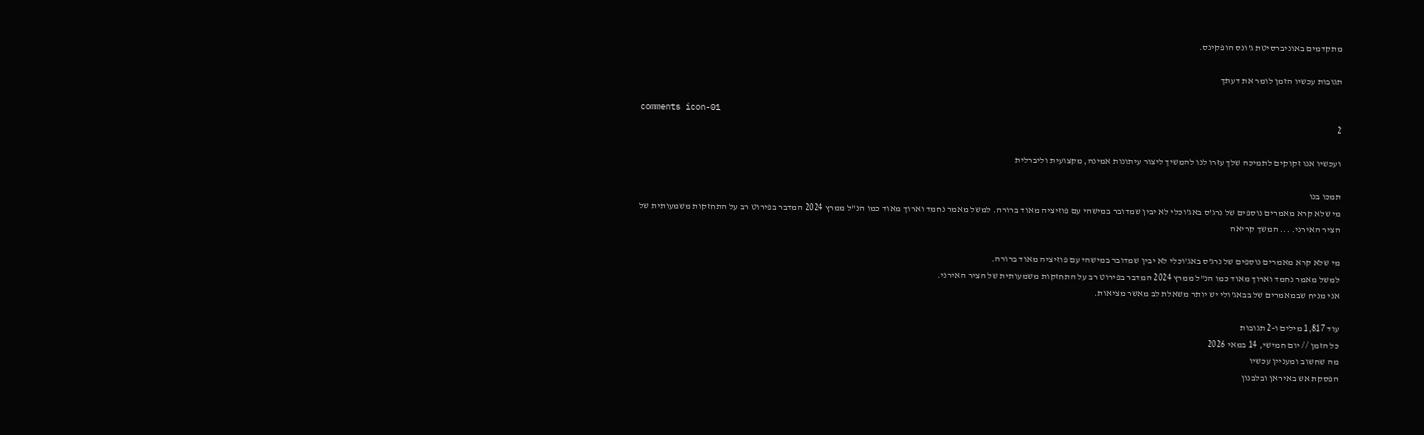מתקדמים באוניברסיטת ג'ונס הופקינס.

תגובות עכשיו הזמן לומר את דעתך

comments icon-01
2

ועכשיו אנו זקוקים לתמיכה שלך עזרו לנו להמשיך ליצור עיתונות אמינה, מקצועית וליברלית

תמכו בנו
מי שלא קרא מאמרים נוספים של נרג'ס באג'וכלי לא יבין שמדובר במישהי עם פוזיציה מאוד ברורה. למשל מאמר נחמד וארוך מאוד כמו הנ"ל ממרץ 2024 המדבר בפירוט רב על התחזקות משמעותית של הציר האירני. ... המשך קריאה

מי שלא קרא מאמרים נוספים של נרג'ס באג'וכלי לא יבין שמדובר במישהי עם פוזיציה מאוד ברורה.
למשל מאמר נחמד וארוך מאוד כמו הנ"ל ממרץ 2024 המדבר בפירוט רב על התחזקות משמעותית של הציר האירני.
אני מניח שבמאמרים של בבאג'ולי יש יותר משאלת לב מאשר מציאות.

עוד 1,817 מילים ו-2 תגובות
כל הזמן // יום חמישי, 14 במאי 2026
מה שחשוב ומעניין עכשיו
הפסקת אש באיראן ובלבנון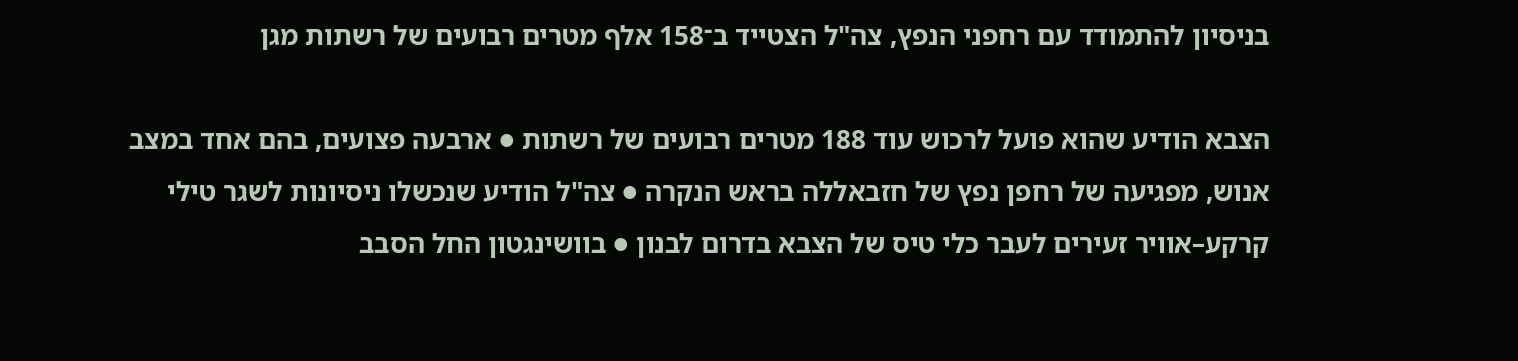בניסיון להתמודד עם רחפני הנפץ, צה"ל הצטייד ב־158 אלף מטרים רבועים של רשתות מגן

הצבא הודיע שהוא פועל לרכוש עוד 188 מטרים רבועים של רשתות ● ארבעה פצועים, בהם אחד במצב אנוש, מפגיעה של רחפן נפץ של חזבאללה בראש הנקרה ● צה"ל הודיע שנכשלו ניסיונות לשגר טילי קרקע–אוויר זעירים לעבר כלי טיס של הצבא בדרום לבנון ● בוושינגטון החל הסבב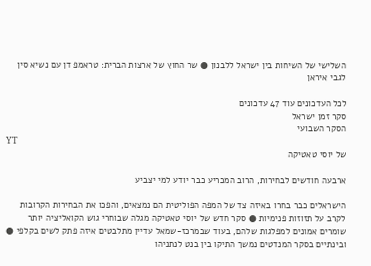השלישי של השיחות בין ישראל ללבנון ● שר החוץ של ארצות הברית: טראמפ דן עם נשיא סין לגבי איראן

לכל העדכונים עוד 47 עדכונים
סקר זמן ישראל
הסקר השבועי
YT
של יוסי טאטיקה

ארבעה חודשים לבחירות, הרוב המכריע כבר יודע למי יצביע

הישראלים כבר בחרו באיזה צד של המפה הפוליטית הם נמצאים, והפכו את הבחירות הקרובות לקרב על תזוזות פנימיות ● סקר חדש של יוסי טאטיקה מגלה שבוחרי גוש הקואליציה יותר שומרים אמונים למפלגות שלהם, בעוד שבמרכז-שמאל עדיין מתלבטים איזה פתק לשים בקלפי ● ובינתיים בסקר המנדטים נמשך התיקו בין בנט לנתניהו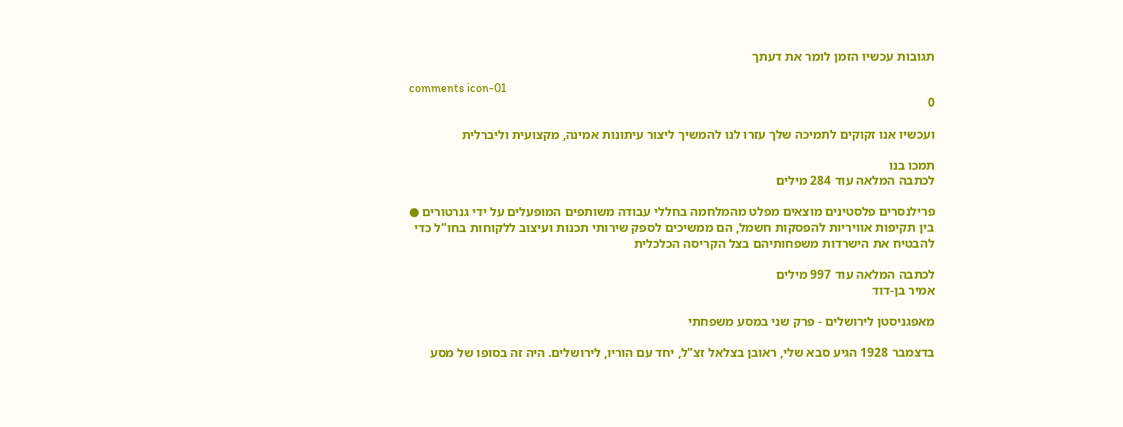תגובות עכשיו הזמן לומר את דעתך

comments icon-01
0

ועכשיו אנו זקוקים לתמיכה שלך עזרו לנו להמשיך ליצור עיתונות אמינה, מקצועית וליברלית

תמכו בנו
לכתבה המלאה עוד 284 מילים

פרילנסרים פלסטינים מוצאים מפלט מהמלחמה בחללי עבודה משותפים המופעלים על ידי גנרטורים ● בין תקיפות אוויריות להפסקות חשמל, הם ממשיכים לספק שירותי תכנות ועיצוב ללקוחות בחו"ל כדי להבטיח את הישרדות משפחותיהם בצל הקריסה הכלכלית

לכתבה המלאה עוד 997 מילים
אמיר בן-דוד

מאפגניסטן לירושלים - פרק שני במסע משפחתי

בדצמבר 1928 הגיע סבא שלי, ראובן בצלאל זצ"ל, יחד עם הוריו, לירושלים. היה זה בסופו של מסע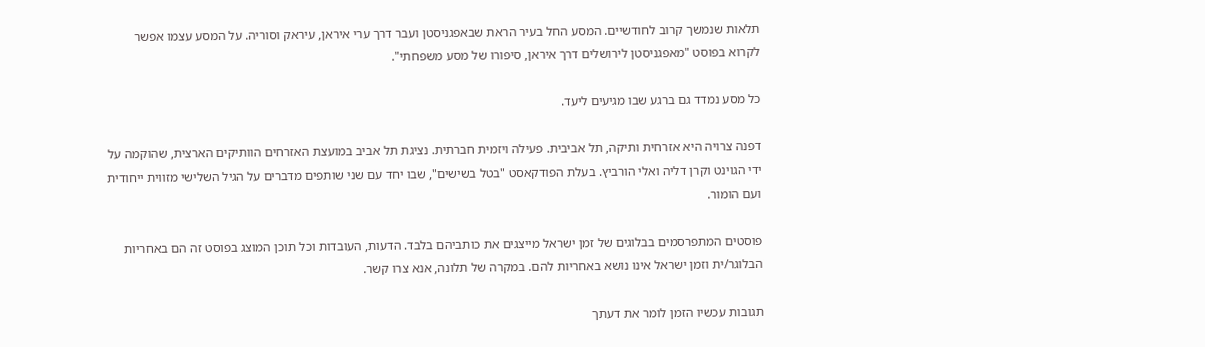תלאות שנמשך קרוב לחודשיים. המסע החל בעיר הראת שבאפגניסטן ועבר דרך ערי איראן, עיראק וסוריה. על המסע עצמו אפשר לקרוא בפוסט "מאפגניסטן לירושלים דרך איראן, סיפורו של מסע משפחתי".

כל מסע נמדד גם ברגע שבו מגיעים ליעד.

דפנה צרויה היא אזרחית ותיקה, תל אביבית. פעילה ויזמית חברתית. נציגת תל אביב במועצת האזרחים הוותיקים הארצית, שהוקמה על ידי הגוינט וקרן דליה ואלי הורביץ. בעלת הפודקאסט "בטל בשישים", שבו יחד עם שני שותפים מדברים על הגיל השלישי מזווית ייחודית ועם הומור.

פוסטים המתפרסמים בבלוגים של זמן ישראל מייצגים את כותביהם בלבד. הדעות, העובדות וכל תוכן המוצג בפוסט זה הם באחריות הבלוגר/ית וזמן ישראל אינו נושא באחריות להם. במקרה של תלונה, אנא צרו קשר.

תגובות עכשיו הזמן לומר את דעתך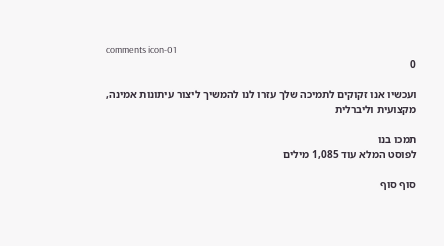comments icon-01
0

ועכשיו אנו זקוקים לתמיכה שלך עזרו לנו להמשיך ליצור עיתונות אמינה, מקצועית וליברלית

תמכו בנו
לפוסט המלא עוד 1,085 מילים

סוף סוף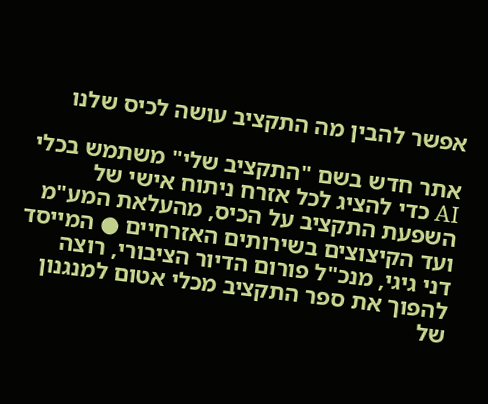אפשר להבין מה התקציב עושה לכיס שלנו

אתר חדש בשם "התקציב שלי" משתמש בכלי AI כדי להציג לכל אזרח ניתוח אישי של השפעת התקציב על הכיס, מהעלאת המע"מ ועד הקיצוצים בשירותים האזרחיים ● המייסד דני גיגי, מנכ"ל פורום הדיור הציבורי, רוצה להפוך את ספר התקציב מכלי אטום למנגנון של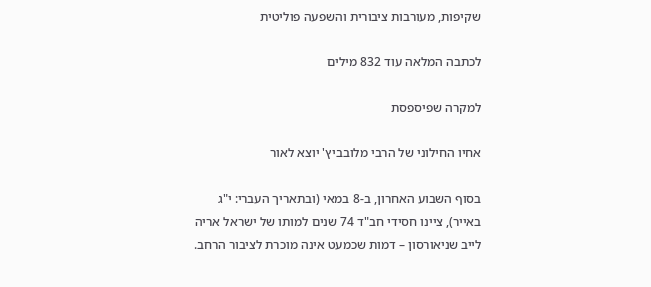שקיפות, מעורבות ציבורית והשפעה פוליטית

לכתבה המלאה עוד 832 מילים

למקרה שפיספסת

אחיו החילוני של הרבי מלובביץ' יוצא לאור

בסוף השבוע האחרון, ב-8 במאי (ובתאריך העברי: י"ג באייר), ציינו חסידי חב"ד 74 שנים למותו של ישראל אריה לייב שניאורסון – דמות שכמעט אינה מוכרת לציבור הרחב.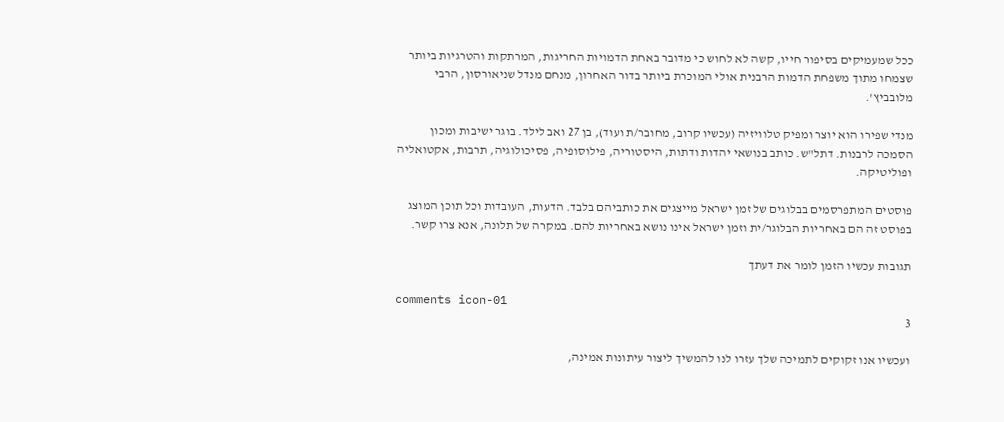ככל שמעמיקים בסיפור חייו, קשה לא לחוש כי מדובר באחת הדמויות החריגות, המרתקות והטרגיות ביותר שצמחו מתוך משפחת הדמות הרבנית אולי המוכרת ביותר בדור האחרון, מנחם מנדל שניאורסון, הרבי מלובביץ'.

מנדי שפירו הוא יוצר ומפיק טלוויזיה (עכשיו קרוב, מחובר/ת ועוד), בן 27 ואב לילד. בוגר ישיבות ומכון הסמכה לרבנות. דתל"ש. כותב בנושאי יהדות ודתות, היסטוריה, פילוסופיה, פסיכולוגיה, תרבות, אקטואליה ופוליטיקה.

פוסטים המתפרסמים בבלוגים של זמן ישראל מייצגים את כותביהם בלבד. הדעות, העובדות וכל תוכן המוצג בפוסט זה הם באחריות הבלוגר/ית וזמן ישראל אינו נושא באחריות להם. במקרה של תלונה, אנא צרו קשר.

תגובות עכשיו הזמן לומר את דעתך

comments icon-01
3

ועכשיו אנו זקוקים לתמיכה שלך עזרו לנו להמשיך ליצור עיתונות אמינה,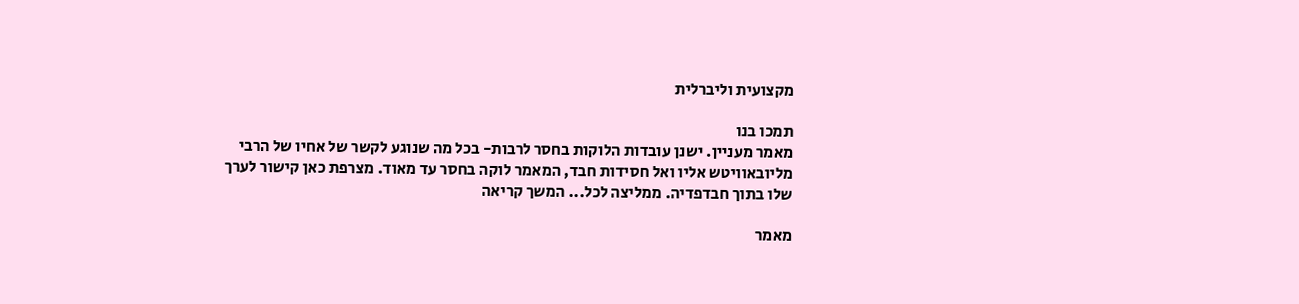מקצועית וליברלית

תמכו בנו
מאמר מעניין. ישנן עובדות הלוקות בחסר לרבות- בכל מה שנוגע לקשר של אחיו של הרבי מליובאוויטש אליו ואל חסידות חבד, המאמר לוקה בחסר עד מאוד. מצרפת כאן קישור לערך שלו בתוך חבדפדיה. ממליצה לכל... המשך קריאה

מאמר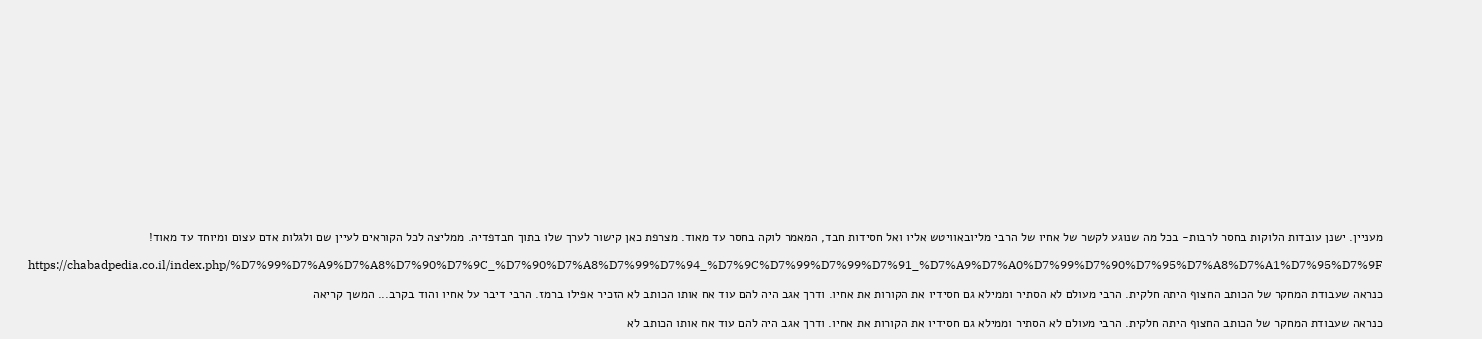מעניין. ישנן עובדות הלוקות בחסר לרבות- בכל מה שנוגע לקשר של אחיו של הרבי מליובאוויטש אליו ואל חסידות חבד, המאמר לוקה בחסר עד מאוד. מצרפת כאן קישור לערך שלו בתוך חבדפדיה. ממליצה לכל הקוראים לעיין שם ולגלות אדם עצום ומיוחד עד מאוד!

https://chabadpedia.co.il/index.php/%D7%99%D7%A9%D7%A8%D7%90%D7%9C_%D7%90%D7%A8%D7%99%D7%94_%D7%9C%D7%99%D7%99%D7%91_%D7%A9%D7%A0%D7%99%D7%90%D7%95%D7%A8%D7%A1%D7%95%D7%9F

כנראה שעבודת המחקר של הכותב החצוף היתה חלקית. הרבי מעולם לא הסתיר וממילא גם חסידיו את הקורות את אחיו. ודרך אגב היה להם עוד אח אותו הכותב לא הזכיר אפילו ברמז. הרבי דיבר על אחיו והוד בקרב... המשך קריאה

כנראה שעבודת המחקר של הכותב החצוף היתה חלקית. הרבי מעולם לא הסתיר וממילא גם חסידיו את הקורות את אחיו. ודרך אגב היה להם עוד אח אותו הכותב לא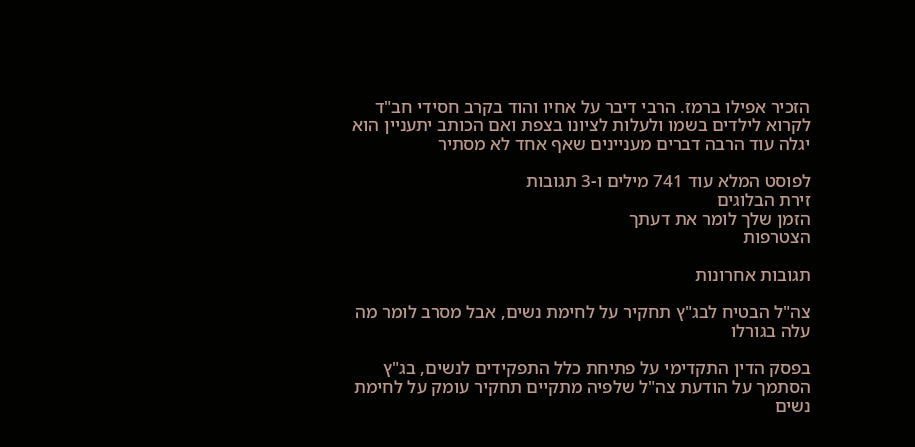הזכיר אפילו ברמז. הרבי דיבר על אחיו והוד בקרב חסידי חב"ד לקרוא לילדים בשמו ולעלות לציונו בצפת ואם הכותב יתעניין הוא יגלה עוד הרבה דברים מעניינים שאף אחד לא מסתיר

לפוסט המלא עוד 741 מילים ו-3 תגובות
זירת הבלוגים
הזמן שלך לומר את דעתך
הצטרפות

תגובות אחרונות

צה"ל הבטיח לבג"ץ תחקיר על לחימת נשים, אבל מסרב לומר מה עלה בגורלו

בפסק הדין התקדימי על פתיחת כלל התפקידים לנשים, בג"ץ הסתמך על הודעת צה"ל שלפיה מתקיים תחקיר עומק על לחימת נשים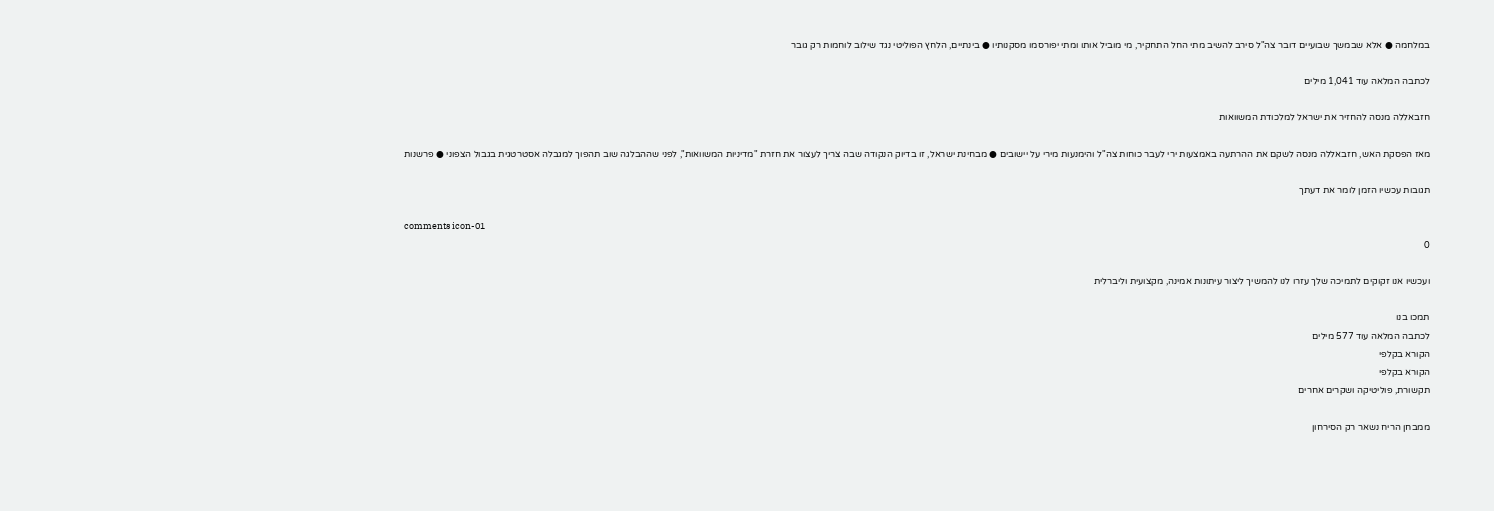במלחמה ● אלא שבמשך שבועיים דובר צה"ל סירב להשיב מתי החל התחקיר, מי מוביל אותו ומתי יפורסמו מסקנותיו ● בינתיים, הלחץ הפוליטי נגד שילוב לוחמות רק גובר

לכתבה המלאה עוד 1,041 מילים

חזבאללה מנסה להחזיר את ישראל למלכודת המשוואות

מאז הפסקת האש, חזבאללה מנסה לשקם את ההרתעה באמצעות ירי לעבר כוחות צה"ל והימנעות מירי על יישובים ● מבחינת ישראל, זו בדיוק הנקודה שבה צריך לעצור את חזרת "מדיניות המשוואות", לפני שההבלגה שוב תהפוך למגבלה אסטרטגית בגבול הצפוני ● פרשנות

תגובות עכשיו הזמן לומר את דעתך

comments icon-01
0

ועכשיו אנו זקוקים לתמיכה שלך עזרו לנו להמשיך ליצור עיתונות אמינה, מקצועית וליברלית

תמכו בנו
לכתבה המלאה עוד 577 מילים
הקורא בקלפי
הקורא בקלפי
תקשורת, פוליטיקה ושקרים אחרים

ממבחן הריח נשאר רק הסירחון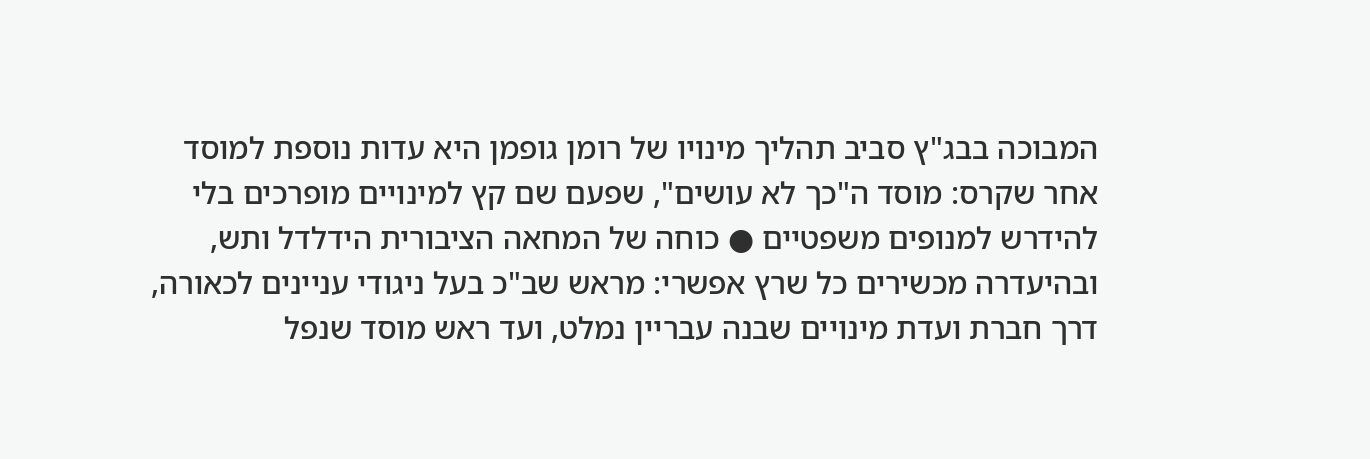המבוכה בבג"ץ סביב תהליך מינויו של רומן גופמן היא עדות נוספת למוסד אחר שקרס: מוסד ה"כך לא עושים", שפעם שם קץ למינויים מופרכים בלי להידרש למנופים משפטיים ● כוחה של המחאה הציבורית הידלדל ותש, ובהיעדרה מכשירים כל שרץ אפשרי: מראש שב"כ בעל ניגודי עניינים לכאורה, דרך חברת ועדת מינויים שבנה עבריין נמלט, ועד ראש מוסד שנפל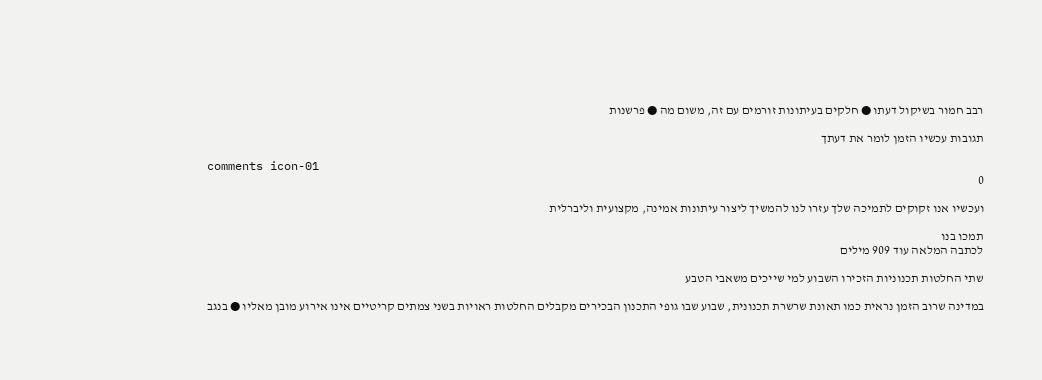רבב חמור בשיקול דעתו ● חלקים בעיתונות זורמים עם זה, משום מה ● פרשנות

תגובות עכשיו הזמן לומר את דעתך

comments icon-01
0

ועכשיו אנו זקוקים לתמיכה שלך עזרו לנו להמשיך ליצור עיתונות אמינה, מקצועית וליברלית

תמכו בנו
לכתבה המלאה עוד 909 מילים

שתי החלטות תכנוניות הזכירו השבוע למי שייכים משאבי הטבע

במדינה שרוב הזמן נראית כמו תאונת שרשרת תכנונית, שבוע שבו גופי התכנון הבכירים מקבלים החלטות ראויות בשני צמתים קריטיים אינו אירוע מובן מאליו ● בנגב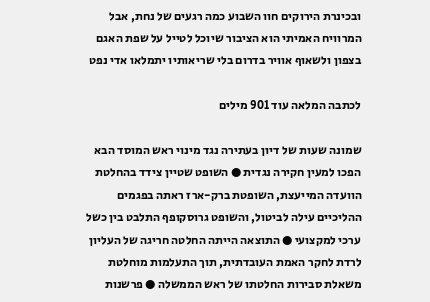ובכינרת הירוקים חוו השבוע כמה רגעים של נחת, אבל המרוויח האמיתי הוא הציבור שיוכל לטייל על שפת האגם בצפון ולשאוף אוויר בדרום בלי שריאותיו יתמלאו אדי נפט

לכתבה המלאה עוד 901 מילים

שמונה שעות של דיון בעתירה נגד מינוי ראש המוסד הבא הפכו למעין חקירה נגדית ● השופט שטיין צידד בהחלטת הוועדה המייעצת, השופטת ברק-ארז ראתה בפגמים ההליכיים עילה לביטול, והשופט גרוסקופף התלבט בין כשל ערכי למקצועי ● התוצאה הייתה החלטה חריגה של העליון לרדת לחקר האמת העובדתית, תוך התעלמות מוחלטת משאלת סבירות החלטתו של ראש הממשלה ● פרשנות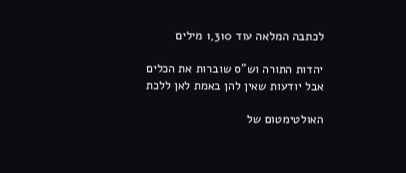לכתבה המלאה עוד 1,310 מילים

יהדות התורה וש"ס שוברות את הכלים אבל יודעות שאין להן באמת לאן ללכת

האולטימטום של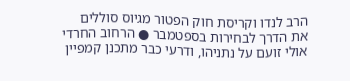הרב לנדו וקריסת חוק הפטור מגיוס סוללים את הדרך לבחירות בספטמבר ● הרחוב החרדי אולי זועם על נתניהו, ודרעי כבר מתכנן קמפיין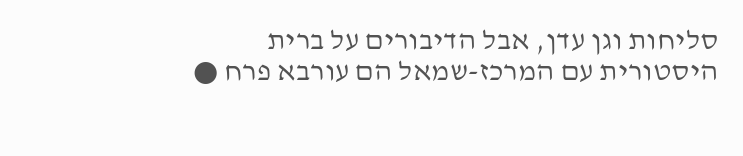סליחות וגן עדן, אבל הדיבורים על ברית היסטורית עם המרכז-שמאל הם עורבא פרח ●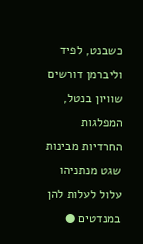כשבנט, לפיד וליברמן דורשים שוויון בנטל, המפלגות החרדיות מבינות שגט מנתניהו עלול לעלות להן במנדטים ●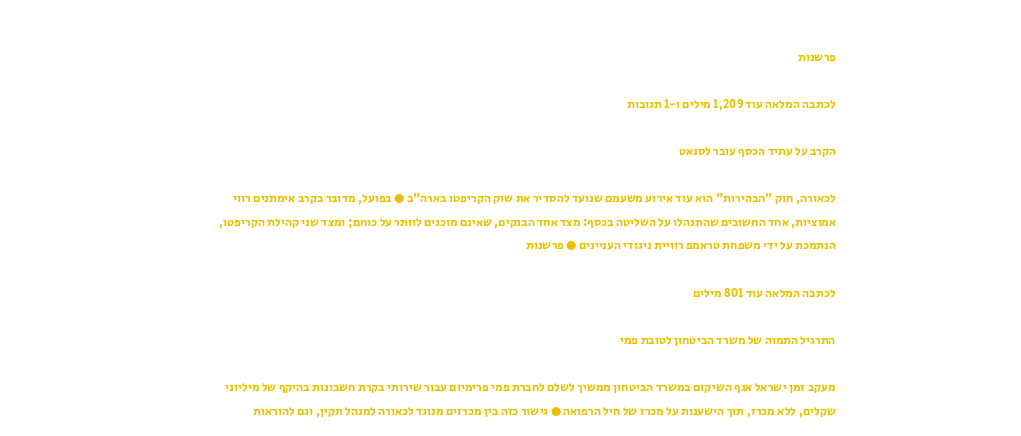פרשנות

לכתבה המלאה עוד 1,209 מילים ו-1 תגובות

הקרב על עתיד הכסף עובר לסנאט

לכאורה, חוק "הבהירות" הוא עוד אירוע משעמם שנועד להסדיר את שוק הקריפטו בארה"ב ● בפועל, מדובר בקרב אימתנים רווי אמוציות, אחד החשובים שהתנהלו על השליטה בכסף: מצד אחד הבנקים, שאינם מוכנים לוותר על כוחם; ומצד שני קהילת הקריפטו, הנתמכת על ידי משפחת טראמפ רוויית ניגודי העניינים ● פרשנות

לכתבה המלאה עוד 801 מילים

התרגיל התמוה של משרד הביטחון לטובת פמי

מעקב זמן ישראל אגף השיקום במשרד הביטחון ממשיך לשלם לחברת פמי פרימיום עבור שירותי בקרת חשבונות בהיקף של מיליוני שקלים, ללא מכרז, תוך הישענות על מכרז של חיל הרפואה ● גישור כזה בין מכרזים מנוגד לכאורה למנהל תקין, וגם להוראות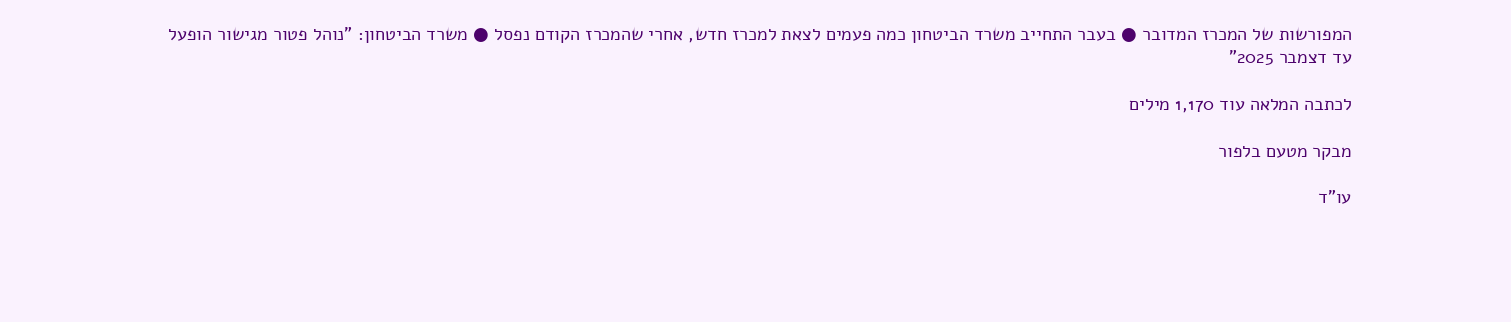המפורשות של המכרז המדובר ● בעבר התחייב משרד הביטחון כמה פעמים לצאת למכרז חדש, אחרי שהמכרז הקודם נפסל ● משרד הביטחון: "נוהל פטור מגישור הופעל עד דצמבר 2025”

לכתבה המלאה עוד 1,170 מילים

מבקר מטעם בלפור

עו"ד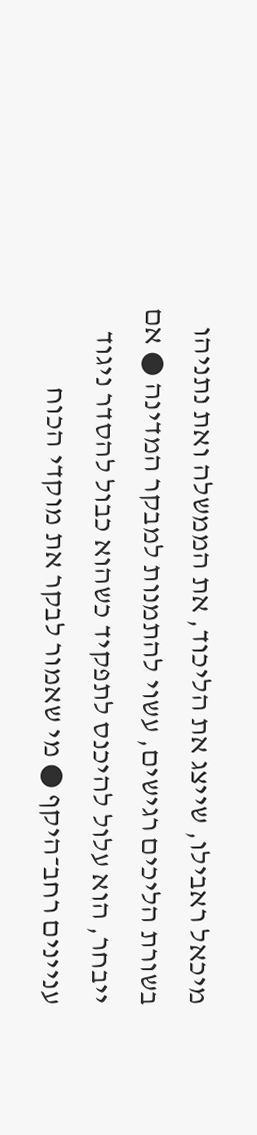מיכאל ראבילו, שייצג את הליכוד, את הממשלה ואת נתניהו בשורת הליכים רגישים, עשוי להתמנות למבקר המדינה ● אם ייבחר, הוא עלול להיכנס לתפקיד כשהוא כבול להסדר ניגוד עניינים רחב־היקף ● מי שאמור לבקר את מוקדי הכוח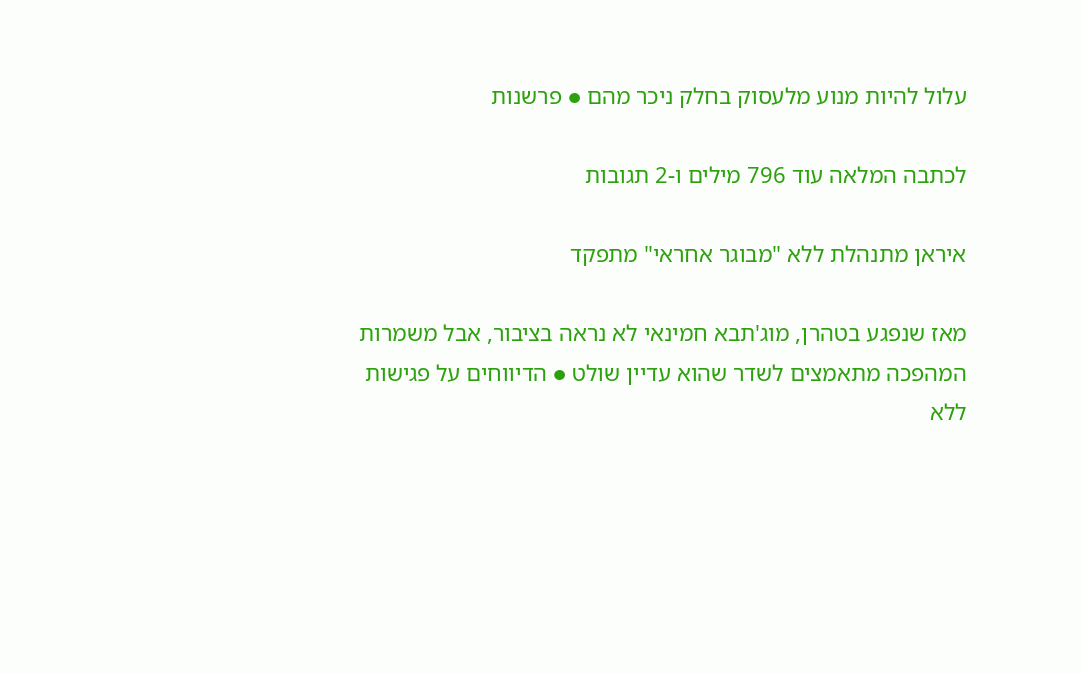עלול להיות מנוע מלעסוק בחלק ניכר מהם ● פרשנות

לכתבה המלאה עוד 796 מילים ו-2 תגובות

איראן מתנהלת ללא "מבוגר אחראי" מתפקד

מאז שנפגע בטהרן, מוג'תבא חמינאי לא נראה בציבור, אבל משמרות המהפכה מתאמצים לשדר שהוא עדיין שולט ● הדיווחים על פגישות ללא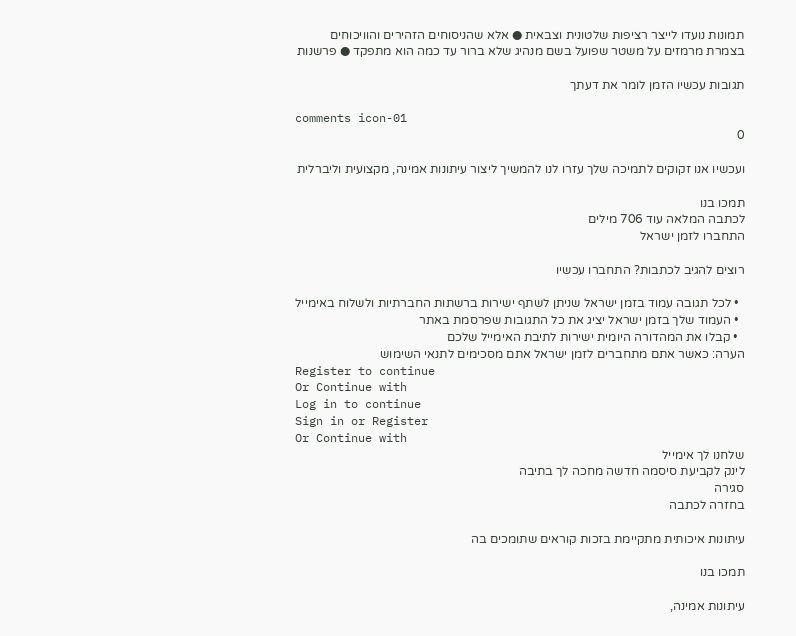תמונות נועדו לייצר רציפות שלטונית וצבאית ● אלא שהניסוחים הזהירים והוויכוחים בצמרת מרמזים על משטר שפועל בשם מנהיג שלא ברור עד כמה הוא מתפקד ● פרשנות

תגובות עכשיו הזמן לומר את דעתך

comments icon-01
0

ועכשיו אנו זקוקים לתמיכה שלך עזרו לנו להמשיך ליצור עיתונות אמינה, מקצועית וליברלית

תמכו בנו
לכתבה המלאה עוד 706 מילים
התחברו לזמן ישראל

רוצים להגיב לכתבות? התחברו עכשיו

  • לכל תגובה עמוד בזמן ישראל שניתן לשתף ישירות ברשתות החברתיות ולשלוח באימייל
  • העמוד שלך בזמן ישראל יציג את כל התגובות שפרסמת באתר
  • קבלו את המהדורה היומית ישירות לתיבת האימייל שלכם
הערה: כאשר אתם מתחברים לזמן ישראל אתם מסכימים לתנאי השימוש
Register to continue
Or Continue with
Log in to continue
Sign in or Register
Or Continue with
שלחנו לך אימייל
לינק לקביעת סיסמה חדשה מחכה לך בתיבה
סגירה
בחזרה לכתבה

עיתונות איכותית מתקיימת בזכות קוראים שתומכים בה

תמכו בנו

עיתונות אמינה,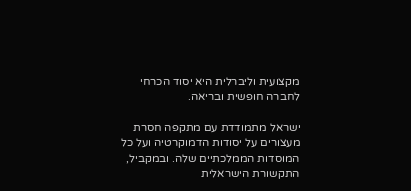מקצועית וליברלית היא יסוד הכרחי לחברה חופשית ובריאה.

ישראל מתמודדת עם מתקפה חסרת מעצורים על יסודות הדמוקרטיה ועל כל המוסדות הממלכתיים שלה. ובמקביל, התקשורת הישראלית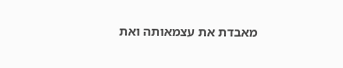מאבדת את עצמאותה ואת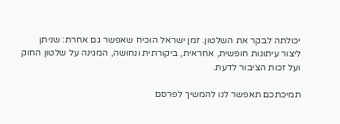יכולתה לבקר את השלטון. זמן ישראל הוכיח שאפשר גם אחרת: שניתן ליצור עיתונות חופשית, אחראית, ביקורתית ונחושה, המגינה על שלטון החוק ועל זכות הציבור לדעת.

תמיכתכם תאפשר לנו להמשיך לפרסם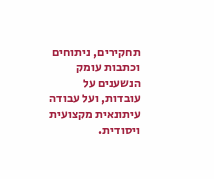תחקירים, ניתוחים וכתבות עומק הנשענים על עובדות, ועל עבודה עיתונאית מקצועית ויסודית.